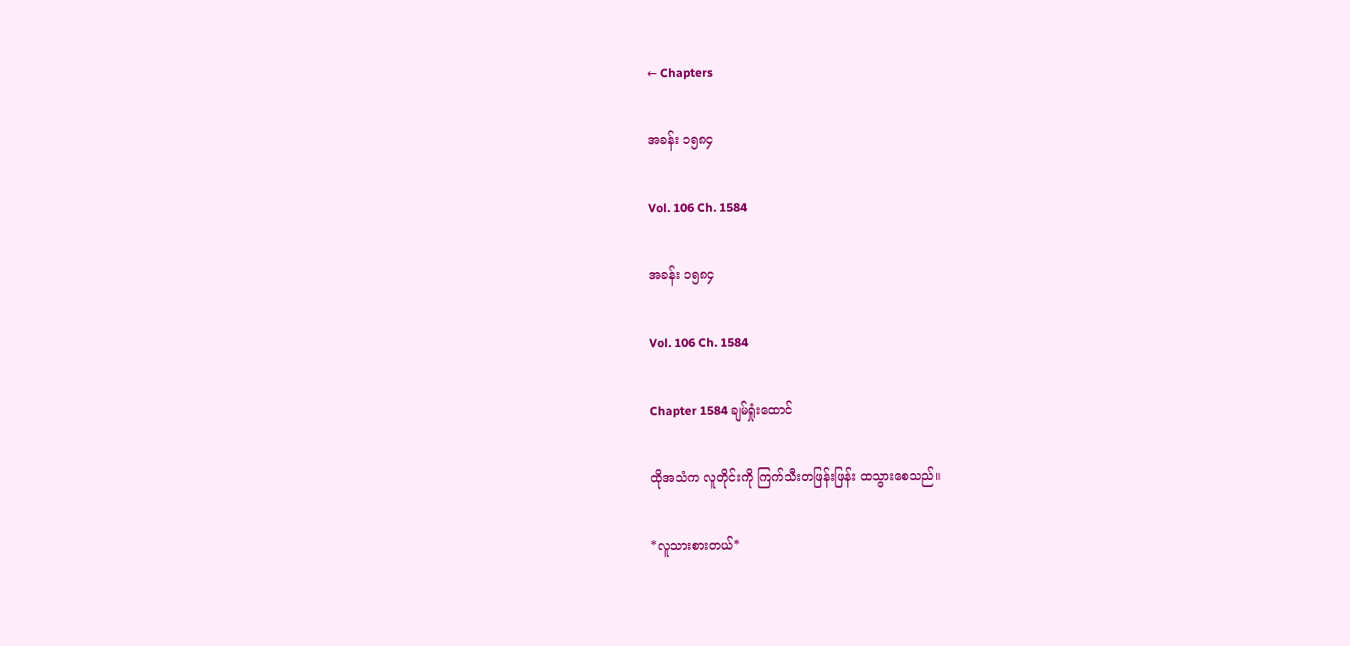← Chapters

အခန်း ၁၅၈၄

Vol. 106 Ch. 1584

အခန်း ၁၅၈၄

Vol. 106 Ch. 1584

Chapter 1584 ချမ်ရှုံးထောင်

ထိုအသံက လူတိုင်းကို ကြက်သီးတဖြန်းဖြန်း ထသွားစေသည်။

*လူသားစားတယ်*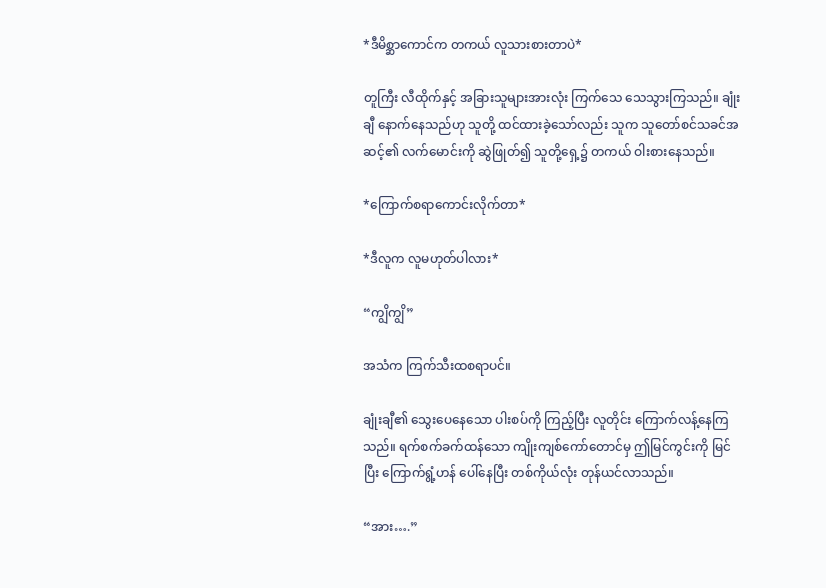*ဒီမိစ္ဆာကောင်က တကယ် လူသားစားတာပဲ*

တူကြီး လီထိုက်နှင့် အခြားသူများအားလုံး ကြက်သေ သေသွားကြသည်။ ချုံးချီ နောက်နေသည်ဟု သူတို့ ထင်ထားခဲ့သော်လည်း သူက သူတော်စင်သခင်အဆင့်၏ လက်မောင်းကို ဆွဲဖြုတ်၍ သူတို့ရှေ့၌ တကယ် ဝါးစားနေသည်။

*ကြောက်စရာကောင်းလိုက်တာ*

*ဒီလူက လူမဟုတ်ပါလား*

“ကျွိကျွိ”

အသံက ကြက်သီးထစရာပင်။

ချုံးချီ၏ သွေးပေနေသော ပါးစပ်ကို ကြည့်ပြီး လူတိုင်း ကြောက်လန့်နေကြသည်။ ရက်စက်ခက်ထန်သော ကျိုးကျစ်ကော်တောင်မှ ဤမြင်ကွင်းကို မြင်ပြီး ကြောက်ရွံ့ဟန် ပေါ်နေပြီး တစ်ကိုယ်လုံး တုန်ယင်လာသည်။

“အား….”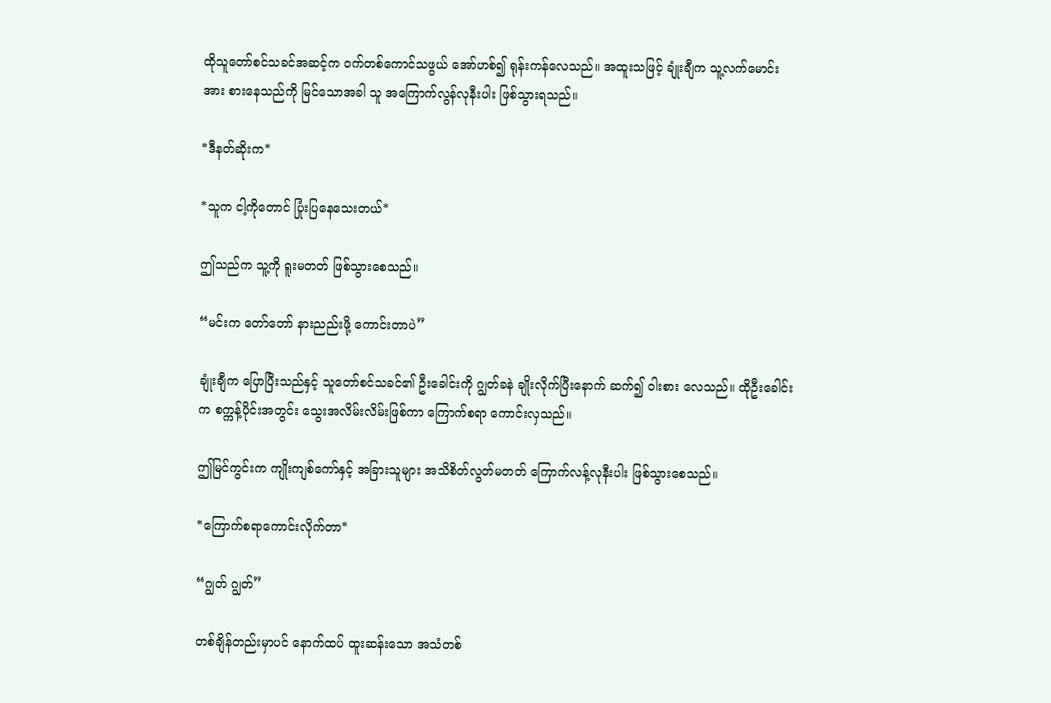ထိုသူတော်စင်သခင်အဆင့်က ဝက်တစ်ကောင်သဖွယ် အော်ဟစ်၍ ရုန်းကန်လေသည်။ အထူးသဖြင့် ချုံးချီက သူ့လက်မောင်းအား စားနေသည်ကို မြင်သောအခါ သူ အကြောက်လွန်လုနီးပါး ဖြစ်သွားရသည်။

*ဒီနတ်ဆိုးက*

*သူက ငါ့ကိုတောင် ပြုံးပြနေသေးတယ်*

ဤသည်က သူ့ကို ရူးမတတ် ဖြစ်သွားစေသည်။

“မင်းက တော်တော် နားညည်းဖို့ ကောင်းတာပဲ”

ချုံးချီက ပြောပြီးသည်နှင့် သူတော်စင်သခင်၏ ဦးခေါင်းကို ဂျွတ်ခနဲ ချိုးလိုက်ပြီးနောက် ဆက်၍ ဝါးစား လေသည်။ ထိုဦးခေါင်းက စက္ကန့်ပိုင်းအတွင်း သွေးအလိမ်းလိမ်းဖြစ်ကာ ကြောက်စရာ ကောင်းလှသည်။

ဤမြင်ကွင်းက ကျိုးကျစ်ကော်နှင့် အခြားသူများ အသိစိတ်လွတ်မတတ် ကြောက်လန့်လုနီးပါး ဖြစ်သွားစေသည်။

*ကြောက်စရာကောင်းလိုက်တာ*

“ဂျွတ် ဂျွတ်”

တစ်ချိန်တည်းမှာပင် နောက်ထပ် ထူးဆန်းသော အသံတစ်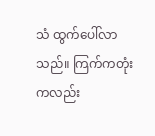သံ ထွက်ပေါ်လာသည်။ ကြက်ကတုံးကလည်း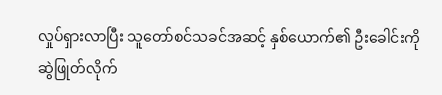လှုပ်ရှားလာပြီး သူတော်စင်သခင်အဆင့် နှစ်ယောက်၏ ဦးခေါင်းကို ဆွဲဖြုတ်လိုက်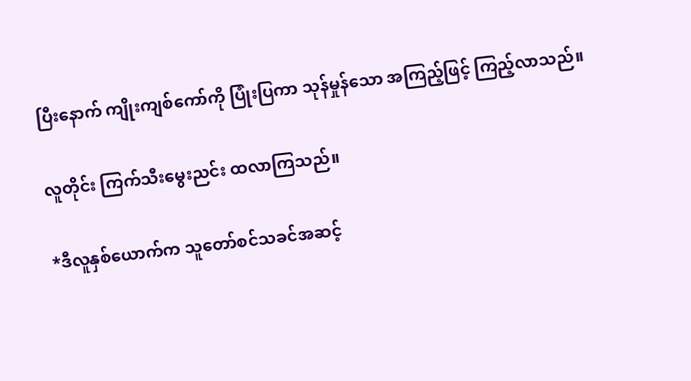ပြီးနောက် ကျိုးကျစ်ကော်ကို ပြုံးပြကာ သုန်မှုန်သော အကြည့်ဖြင့် ကြည့်လာသည်။

လူတိုင်း ကြက်သီးမွေးညင်း ထလာကြသည်။

*ဒီလူနှစ်ယောက်က သူတော်စင်သခင်အဆင့်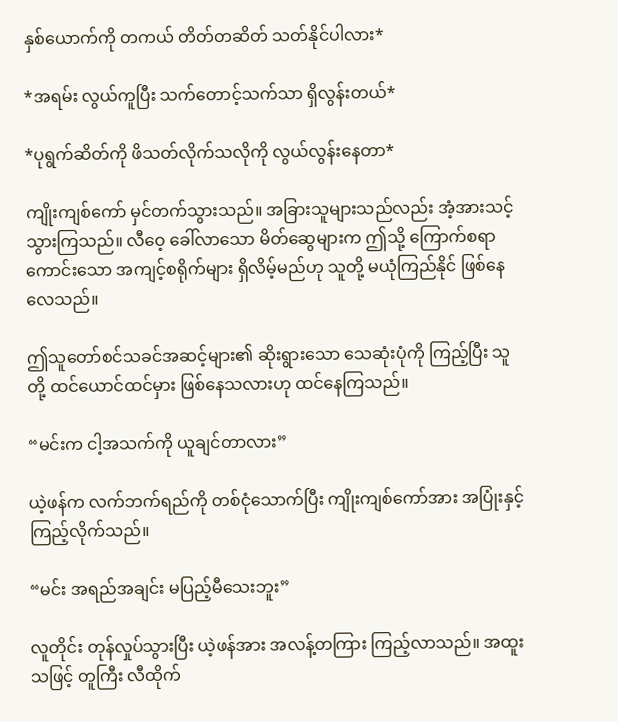နှစ်ယောက်ကို တကယ် တိတ်တဆိတ် သတ်နိုင်ပါလား*

*အရမ်း လွယ်ကူပြီး သက်တောင့်သက်သာ ရှိလွန်းတယ်*

*ပုရွက်ဆိတ်ကို ဖိသတ်လိုက်သလိုကို လွယ်လွန်းနေတာ*

ကျိုးကျစ်ကော် မှင်တက်သွားသည်။ အခြားသူများသည်လည်း အံ့အားသင့်သွားကြသည်။ လီဝေ့ ခေါ်လာသော မိတ်ဆွေများက ဤသို့ ကြောက်စရာကောင်းသော အကျင့်စရိုက်များ ရှိလိမ့်မည်ဟု သူတို့ မယုံကြည်နိုင် ဖြစ်နေလေသည်။

ဤသူတော်စင်သခင်အဆင့်များ၏ ဆိုးရွားသော သေဆုံးပုံကို ကြည့်ပြီး သူတို့ ထင်ယောင်ထင်မှား ဖြစ်နေသလားဟု ထင်နေကြသည်။

“မင်းက ငါ့အသက်ကို ယူချင်တာလား”

ယဲ့ဖန်က လက်ဘက်ရည်ကို တစ်ငုံသောက်ပြီး ကျိုးကျစ်ကော်အား အပြုံးနှင့် ကြည့်လိုက်သည်။

“မင်း အရည်အချင်း မပြည့်မီသေးဘူး”

လူတိုင်း တုန်လှုပ်သွားပြီး ယဲ့ဖန်အား အလန့်တကြား ကြည့်လာသည်။ အထူးသဖြင့် တူကြီး လီထိုက်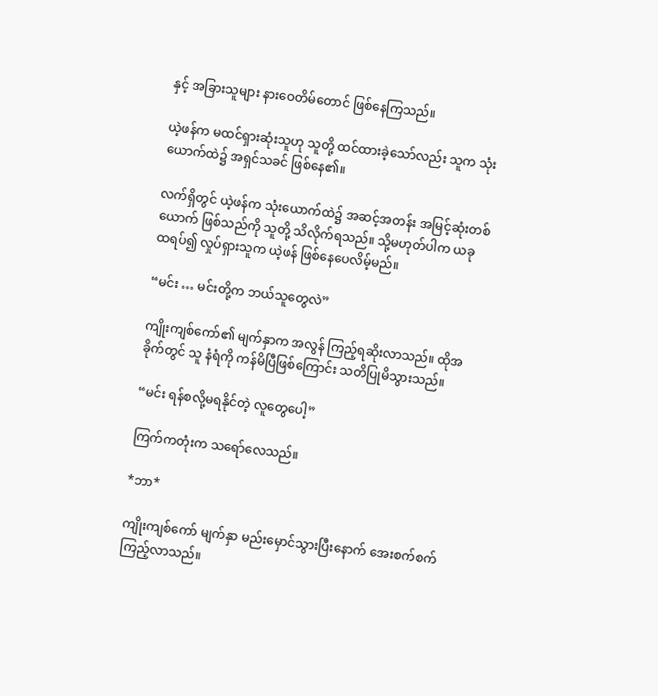နှင့် အခြားသူများ နားဝေတိမ်တောင် ဖြစ်နေကြသည်။

ယဲ့ဖန်က မထင်ရှားဆုံးသူဟု သူတို့ ထင်ထားခဲ့သော်လည်း သူက သုံးယောက်ထဲ၌ အရှင်သခင် ဖြစ်နေ၏။

လက်ရှိတွင် ယဲ့ဖန်က သုံးယောက်ထဲ၌ အဆင့်အတန်း အမြင့်ဆုံးတစ်ယောက် ဖြစ်သည်ကို သူတို့ သိလိုက်ရသည်။ သို့မဟုတ်ပါက ယခု ထရပ်၍ လှုပ်ရှားသူက ယဲ့ဖန် ဖြစ်နေပေလိမ့်မည်။

“မင်း … မင်းတို့က ဘယ်သူတွေလဲ”

ကျိုးကျစ်ကော်၏ မျက်နှာက အလွန် ကြည့်ရဆိုးလာသည်။ ထိုအခိုက်တွင် သူ နံရံကို ကန်မိပြီဖြစ်ကြောင်း သတိပြုမိသွားသည်။

“မင်း ရန်စလို့မရနိုင်တဲ့ လူတွေပေါ့”

ကြက်ကတုံးက သရော်လေသည်။

*ဘာ*

ကျိုးကျစ်ကော် မျက်နှာ မည်းမှောင်သွားပြီးနောက် အေးစက်စက် ကြည့်လာသည်။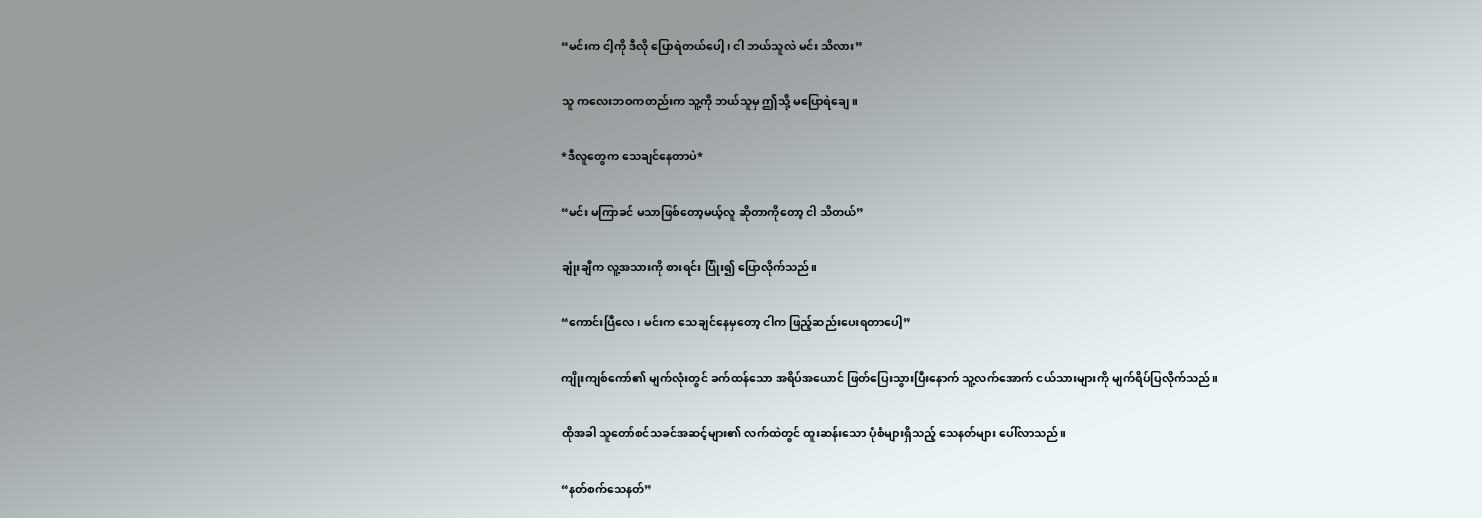“မင်းက ငါ့ကို ဒီလို ပြောရဲတယ်ပေါ့၊ ငါ ဘယ်သူလဲ မင်း သိလား”

သူ ကလေးဘဝကတည်းက သူ့ကို ဘယ်သူမှ ဤသို့ မပြောရဲချေ။

*ဒီလူတွေက သေချင်နေတာပဲ*

“မင်း မကြာခင် မသာဖြစ်တော့မယ့်လူ ဆိုတာကိုတော့ ငါ သိတယ်”

ချုံးချီက လူ့အသားကို စားရင်း ပြုံး၍ ပြောလိုက်သည်။

“ကောင်းပြီလေ၊ မင်းက သေချင်နေမှတော့ ငါက ဖြည့်ဆည်းပေးရတာပေါ့”

ကျိုးကျစ်ကော်၏ မျက်လုံးတွင် ခက်ထန်သော အရိပ်အယောင် ဖြတ်ပြေးသွားပြီးနောက် သူ့လက်အောက် ငယ်သားများကို မျက်ရိပ်ပြလိုက်သည်။

ထိုအခါ သူတော်စင်သခင်အဆင့်များ၏ လက်ထဲတွင် ထူးဆန်းသော ပုံစံများရှိသည့် သေနတ်များ ပေါ်လာသည်။

“နတ်စက်သေနတ်”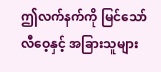ဤလက်နက်ကို မြင်သော် လီဝေ့နှင့် အခြားသူများ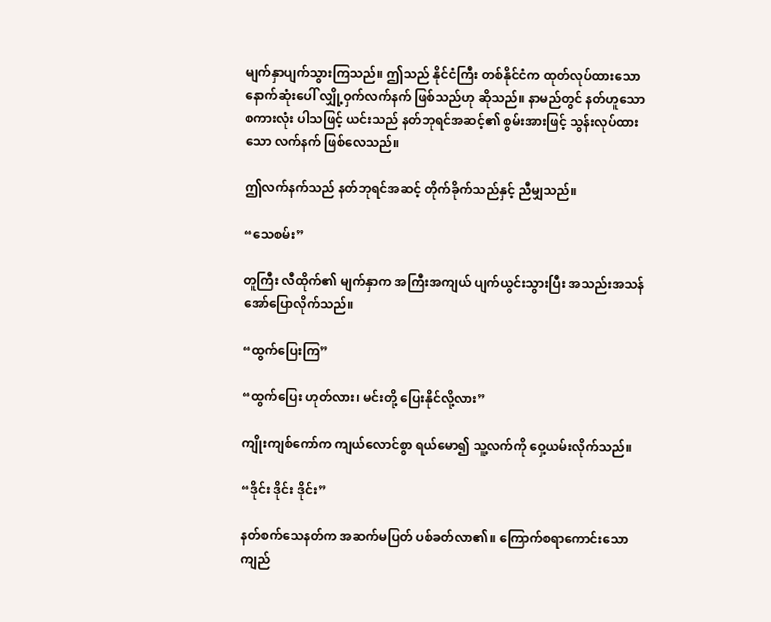မျက်နှာပျက်သွားကြသည်။ ဤသည် နိုင်ငံကြီး တစ်နိုင်ငံက ထုတ်လုပ်ထားသော နောက်ဆုံးပေါ် လျှို့ဝှက်လက်နက် ဖြစ်သည်ဟု ဆိုသည်။ နာမည်တွင် နတ်ဟူသော စကားလုံး ပါသဖြင့် ယင်းသည် နတ်ဘုရင်အဆင့်၏ စွမ်းအားဖြင့် သွန်းလုပ်ထားသော လက်နက် ဖြစ်လေသည်။

ဤလက်နက်သည် နတ်ဘုရင်အဆင့် တိုက်ခိုက်သည်နှင့် ညီမျှသည်။

“သေစမ်း”

တူကြီး လီထိုက်၏ မျက်နှာက အကြီးအကျယ် ပျက်ယွင်းသွားပြီး အသည်းအသန် အော်ပြောလိုက်သည်။

“ထွက်ပြေးကြ”

“ထွက်ပြေး ဟုတ်လား၊ မင်းတို့ ပြေးနိုင်လို့လား”

ကျိုးကျစ်ကော်က ကျယ်လောင်စွာ ရယ်မော၍ သူ့လက်ကို ဝှေ့ယမ်းလိုက်သည်။

“ဒိုင်း ဒိုင်း ဒိုင်း”

နတ်စက်သေနတ်က အဆက်မပြတ် ပစ်ခတ်လာ၏။ ကြောက်စရာကောင်းသော ကျည်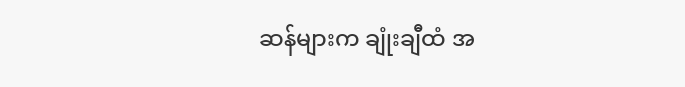ဆန်များက ချုံးချီထံ အ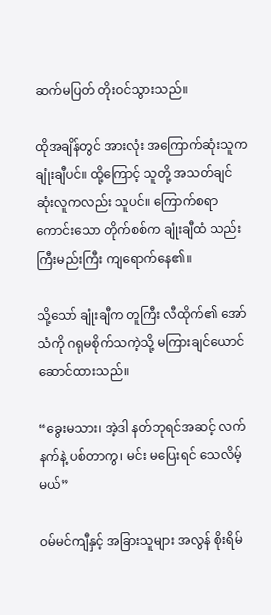ဆက်မပြတ် တိုးဝင်သွားသည်။

ထိုအချိန်တွင် အားလုံး အကြောက်ဆုံးသူက ချုံးချီပင်။ ထို့ကြောင့် သူတို့ အသတ်ချင်ဆုံးလူကလည်း သူပင်။ ကြောက်စရာကောင်းသော တိုက်စစ်က ချုံးချီထံ သည်းကြီးမည်းကြီး ကျရောက်နေ၏။

သို့သော် ချုံးချီက တူကြီး လီထိုက်၏ အော်သံကို ဂရုမစိုက်သကဲ့သို့ မကြားချင်ယောင်ဆောင်ထားသည်။

“ခွေးမသား၊ အဲ့ဒါ နတ်ဘုရင်အဆင့် လက်နက်နဲ့ ပစ်တာကွ၊ မင်း မပြေးရင် သေလိမ့်မယ်”

ဝမ်မင်ကျီနှင့် အခြားသူများ အလွန် စိုးရိမ်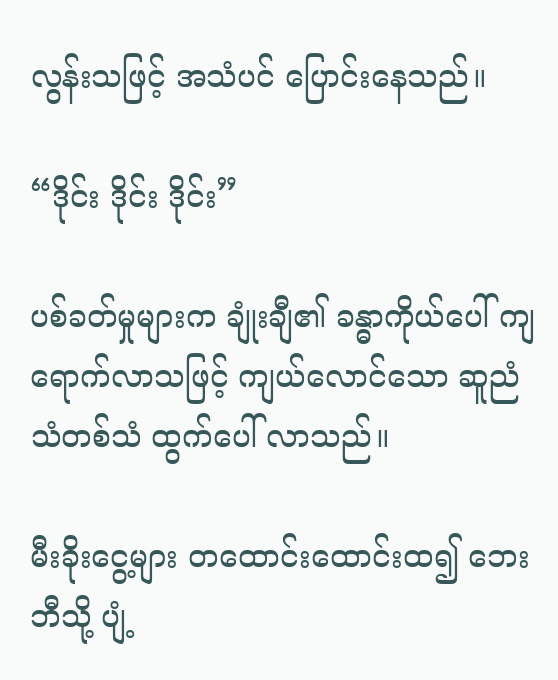လွန်းသဖြင့် အသံပင် ပြောင်းနေသည်။

“ဒိုင်း ဒိုင်း ဒိုင်း”

ပစ်ခတ်မှုများက ချုံးချီ၏ ခန္ဓာကိုယ်ပေါ် ကျရောက်လာသဖြင့် ကျယ်လောင်သော ဆူညံသံတစ်သံ ထွက်ပေါ် လာသည်။

မီးခိုးငွေ့များ တထောင်းထောင်းထ၍ ဘေးဘီသို့ ပျံ့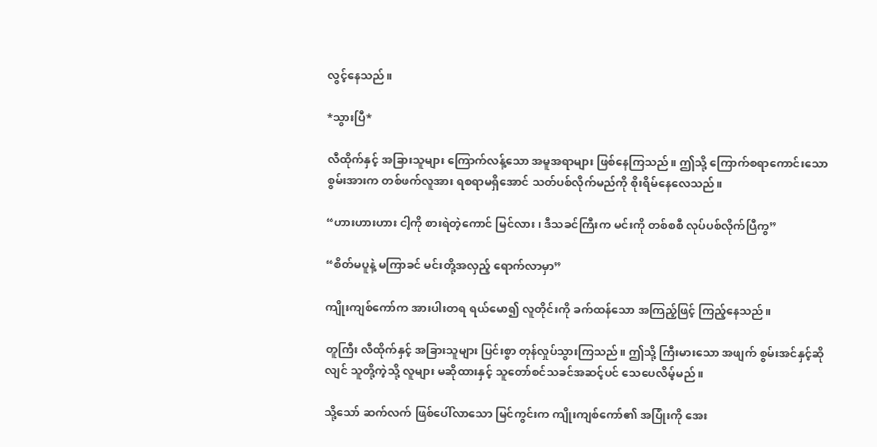လွင့်နေသည်။

*သွားပြီ*

လီထိုက်နှင့် အခြားသူများ ကြောက်လန့်သော အမူအရာများ ဖြစ်နေကြသည်။ ဤသို့ ကြောက်စရာကောင်းသော စွမ်းအားက တစ်ဖက်လူအား ရစရာမရှိအောင် သတ်ပစ်လိုက်မည်ကို စိုးရိမ်နေလေသည်။

“ဟားဟားဟား ငါ့ကို စားရဲတဲ့ကောင် မြင်လား၊ ဒီသခင်ကြီးက မင်းကို တစ်စစီ လုပ်ပစ်လိုက်ပြီကွ”

“စိတ်မပူနဲ့ မကြာခင် မင်းတို့အလှည့် ရောက်လာမှာ”

ကျိုးကျစ်ကော်က အားပါးတရ ရယ်မော၍ လူတိုင်းကို ခက်ထန်သော အကြည့်ဖြင့် ကြည့်နေသည်။

တူကြီး လီထိုက်နှင့် အခြားသူများ ပြင်းစွာ တုန်လှုပ်သွားကြသည်။ ဤသို့ ကြီးမား‌သော အဖျက် စွမ်းအင်နှင့်ဆိုလျင် သူတို့ကဲ့သို့ လူများ မဆိုထားနှင့် သူတော်စင်သခင်အဆင့်ပင် သေပေလိမ့်မည်။

သို့သော် ဆက်လက် ဖြစ်ပေါ်လာသော မြင်ကွင်းက ကျိုးကျစ်ကော်၏ အပြုံးကို အေး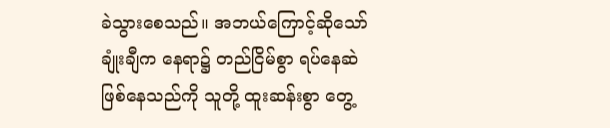ခဲသွားစေသည်။ အဘယ်ကြောင့်ဆိုသော် ချုံးချီက နေရာ၌ တည်ငြိမ်စွာ ရပ်နေဆဲ ဖြစ်နေသည်ကို သူတို့ ထူးဆန်းစွာ တွေ့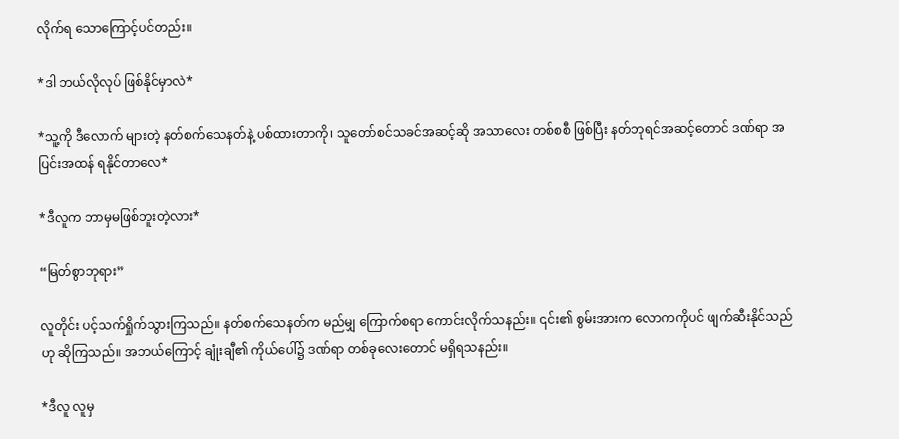လိုက်ရ သောကြောင့်ပင်တည်း။

*ဒါ ဘယ်လိုလုပ် ဖြစ်နိုင်မှာလဲ*

*သူ့ကို ဒီလောက် များတဲ့ နတ်စက်သေနတ်နဲ့ ပစ်ထားတာကို၊ သူတော်စင်သခင်အဆင့်ဆို အသာလေး တစ်စစီ ဖြစ်ပြီး နတ်ဘုရင်အဆင့်တောင် ဒဏ်ရာ အပြင်းအထန် ရနိုင်တာလေ*

*ဒီလူက ဘာမှမဖြစ်ဘူးတဲ့လား*

“မြတ်စွာဘုရား”

လူတိုင်း ပင့်သက်ရှိုက်သွားကြသည်။ နတ်စက်သေနတ်က မည်မျှ ကြောက်စရာ ကောင်းလိုက်သနည်း။ ၎င်း၏ စွမ်းအားက လောကကိုပင် ဖျက်ဆီးနိုင်သည်ဟု ဆိုကြသည်။ အဘယ်ကြောင့် ချုံးချီ၏ ကိုယ်ပေါ်၌ ဒဏ်ရာ တစ်ခုလေးတောင် မရှိရသနည်း။

*ဒီလူ လူမှ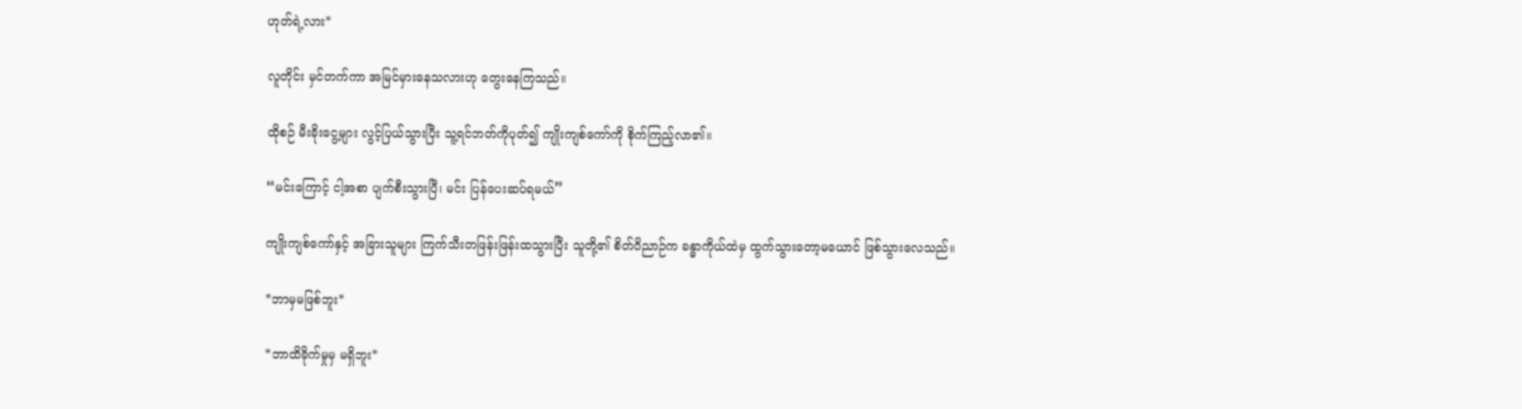ဟုတ်ရဲ့လား*

လူတိုင်း မှင်တက်ကာ အမြင်မှားနေသလားဟု တွေးနေကြသည်။

ထိုစဉ် မီးခိုးငွေ့များ လွင့်ပြယ်သွားပြီး သူ့ရင်ဘတ်ကိုပုတ်၍ ကျိုးကျစ်ကော်ကို စိုက်ကြည့်လာ၏။

“မင်းကြောင့် ငါ့အစာ ပျက်စီးသွားပြီ၊ မင်း ပြန်ပေးဆပ်ရမယ်”

ကျိုးကျစ်ကော်နှင့် အခြားသူများ ကြက်သီးတဖြန်းဖြန်းထသွားပြီး သူတို့၏ စိတ်ဝိညာဉ်က ခန္ဓာကိုယ်ထဲမှ ထွက်သွားတော့မယောင် ဖြစ်သွားလေသည်။

*ဘာမှမဖြစ်ဘူး*

*ဘာထိခိုက်မှုမှ မရှိဘူး*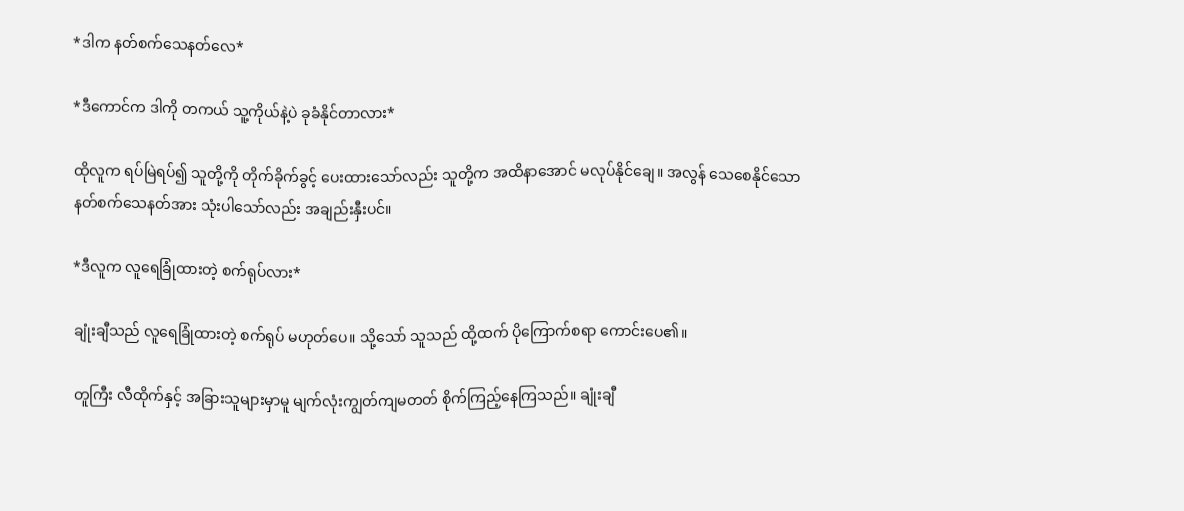*ဒါက နတ်စက်သေနတ်လေ*

*ဒီကောင်က ဒါကို တကယ် သူ့ကိုယ်နဲ့ပဲ ခုခံနိုင်တာလား*

ထိုလူက ရပ်မြဲရပ်၍ သူတို့ကို တိုက်ခိုက်ခွင့် ပေးထားသော်လည်း သူတို့က အထိနာအောင် မလုပ်နိုင်ချေ။ အလွန် သေစေနိုင်သော နတ်စက်သေနတ်အား သုံးပါသော်လည်း အချည်းနှီးပင်။

*ဒီလူက လူရေခြုံထားတဲ့ စက်ရုပ်လား*

ချုံးချီသည် လူရေခြုံထားတဲ့ စက်ရုပ် မဟုတ်ပေ။ သို့သော် သူသည် ထို့ထက် ပိုကြောက်စရာ ကောင်းပေ၏။

တူကြီး လီထိုက်နှင့် အခြားသူများမှာမူ မျက်လုံးကျွတ်ကျမတတ် စိုက်ကြည့်နေကြသည်။ ချုံးချီ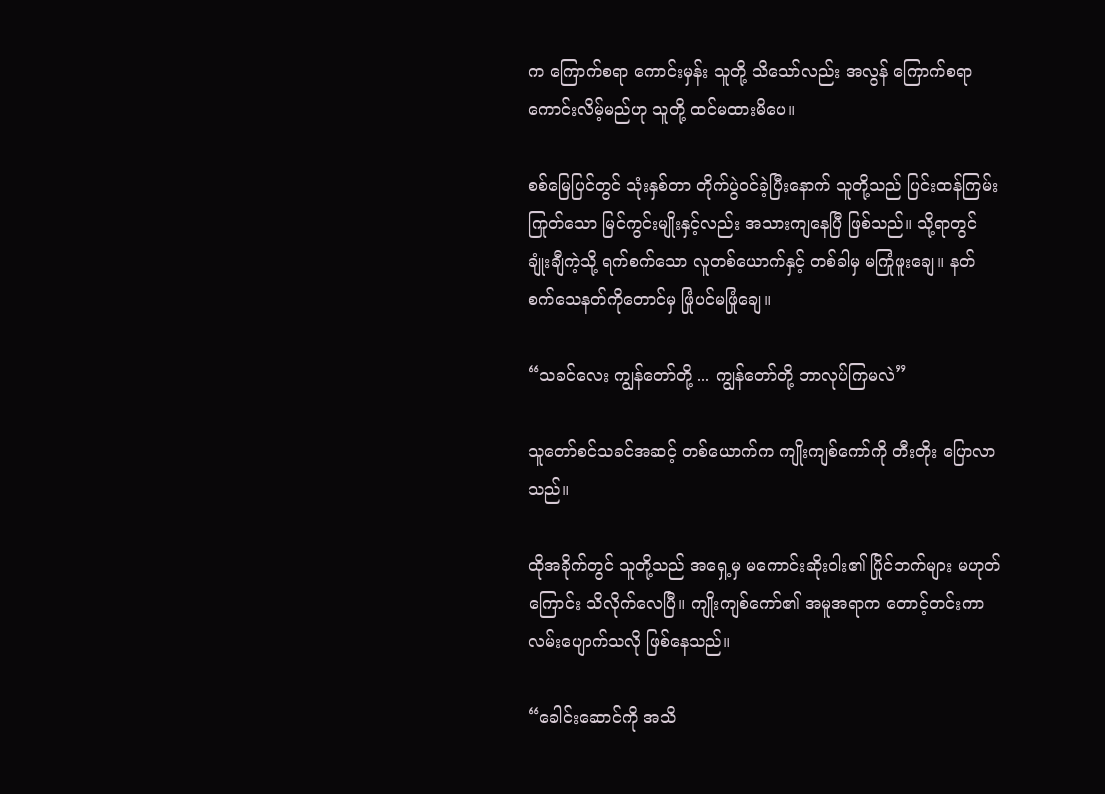က ကြောက်စရာ ကောင်းမှန်း သူတို့ သိသော်လည်း အလွန် ကြောက်စရာ ကောင်းလိမ့်မည်ဟု သူတို့ ထင်မထားမိပေ။

စစ်မြေပြင်တွင် သုံးနှစ်တာ တိုက်ပွဲဝင်ခဲ့ပြီးနောက် သူတို့သည် ပြင်းထန်ကြမ်းကြုတ်သော မြင်ကွင်းမျိုးနှင့်လည်း အသားကျနေပြီ ဖြစ်သည်။ သို့ရာတွင် ချုံးချီကဲ့သို့ ရက်စက်သော လူတစ်ယောက်နှင့် တစ်ခါမှ မကြုံဖူးချေ။ နတ်စက်သေနတ်ကိုတောင်မှ ဖြုံပင်မဖြုံချေ။

“သခင်လေး ကျွန်တော်တို့ ... ကျွန်တော်တို့ ဘာလုပ်ကြမလဲ”

သူတော်စင်သခင်အဆင့် တစ်ယောက်က ကျိုးကျစ်ကော်ကို တီးတိုး ပြောလာသည်။

ထိုအခိုက်တွင် သူတို့သည် အရှေ့မှ မကောင်းဆိုးဝါး၏ ပြိုင်ဘက်များ မဟုတ်ကြောင်း သိလိုက်လေပြီ။ ကျိုးကျစ်ကော်၏ အမူအရာက တောင့်တင်းကာ လမ်းပျောက်သလို ဖြစ်နေသည်။

“ခေါင်းဆောင်ကို အသိ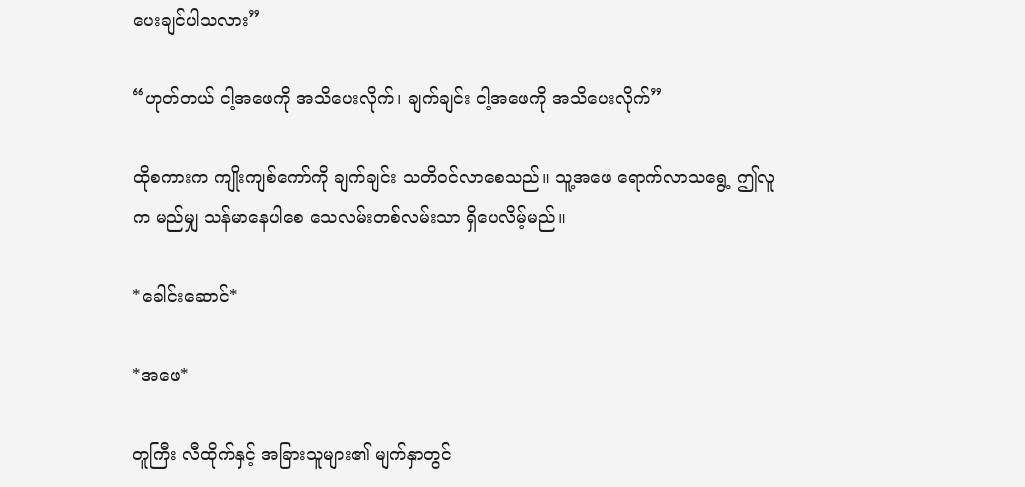ပေးချင်ပါသလား”

“ဟုတ်တယ် ငါ့အဖေကို အသိပေးလိုက်၊ ချက်ချင်း ငါ့အဖေကို အသိပေးလိုက်”

ထိုစကားက ကျိုးကျစ်ကော်ကို ချက်ချင်း သတိဝင်လာစေသည်။ သူ့အဖေ ရောက်လာသရွေ့ ဤလူက မည်မျှ သန်မာနေပါစေ သေလမ်းတစ်လမ်းသာ ရှိပေလိမ့်မည်။

*ခေါင်းဆောင်*

*အဖေ*

တူကြီး လီထိုက်နှင့် အခြားသူများ၏ မျက်နှာတွင်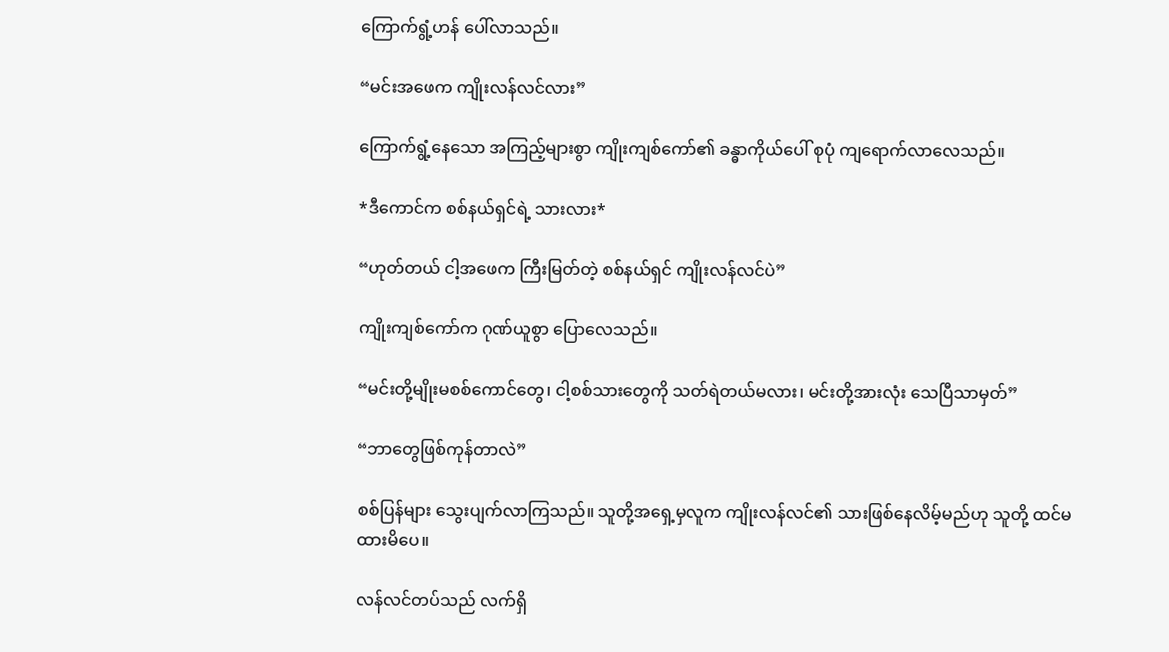ကြောက်ရွံ့ဟန် ပေါ်လာသည်။

“မင်းအဖေက ကျိုးလန်လင်လား”

ကြောက်ရွံ့နေသော အကြည့်များစွာ ကျိုးကျစ်ကော်၏ ခန္ဓာကိုယ်ပေါ် စုပုံ ကျရောက်လာလေသည်။

*ဒီကောင်က စစ်နယ်ရှင်ရဲ့ သားလား*

“ဟုတ်တယ် ငါ့အဖေက ကြီးမြတ်တဲ့ စစ်နယ်ရှင် ကျိုးလန်လင်ပဲ”

ကျိုးကျစ်ကော်က ဂုဏ်ယူစွာ ပြောလေသည်။

“မင်းတို့မျိုးမစစ်ကောင်တွေ၊ ငါ့စစ်သားတွေကို သတ်ရဲတယ်မလား၊ မင်းတို့အားလုံး သေပြီသာမှတ်”

“ဘာတွေဖြစ်ကုန်တာလဲ”

စစ်ပြန်များ သွေးပျက်လာကြသည်။ သူတို့အရှေ့မှလူက ကျိုးလန်လင်၏ သားဖြစ်နေလိမ့်မည်ဟု သူတို့ ထင်မထားမိပေ။

လန်လင်တပ်သည် လက်ရှိ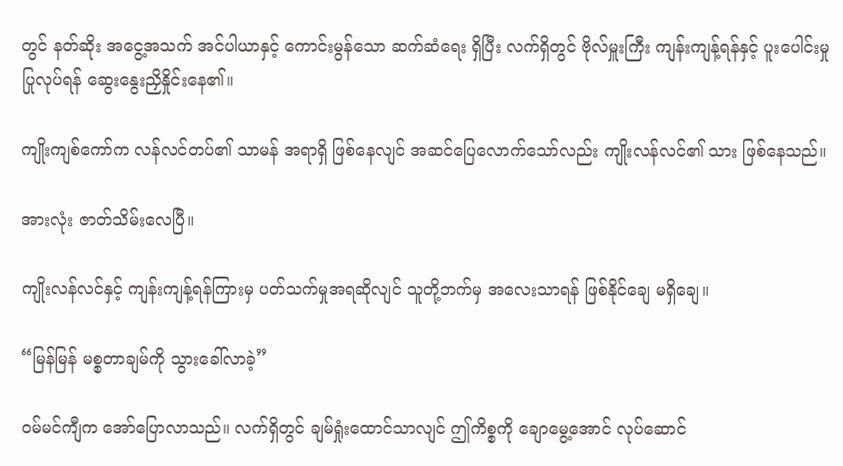တွင် နတ်ဆိုး အငွေ့အသက် အင်ပါယာနှင့် ကောင်းမွန်သော ဆက်ဆံရေး ရှိပြီး လက်ရှိတွင် ဗိုလ်မှူးကြီး ကျန်းကျန့်ရန်နှင့် ပူးပေါင်းမှု ပြုလုပ်ရန် ဆွေးနွေးညှိနှိုင်းနေ၏။

ကျိုးကျစ်ကော်က လန်လင်တပ်၏ သာမန် အရာရှိ ဖြစ်နေလျင် အဆင်ပြေလောက်သော်လည်း ကျိုးလန်လင်၏ သား ဖြစ်နေသည်။

အားလုံး ဇာတ်သိမ်းလေပြီ။

ကျိုးလန်လင်နှင့် ကျန်းကျန့်ရန်ကြားမှ ပတ်သက်မှုအရဆိုလျင် သူတို့ဘက်မှ အလေးသာရန် ဖြစ်နိုင်ချေ မရှိချေ။

“မြန်မြန် မစ္စတာချမ်ကို သွားခေါ်လာခဲ့”

ဝမ်မင်ကျီက အော်ပြောလာသည်။ လက်ရှိတွင် ချမ်ရှုံးထောင်သာလျင် ဤကိစ္စကို ချောမွေ့အောင် လုပ်ဆောင်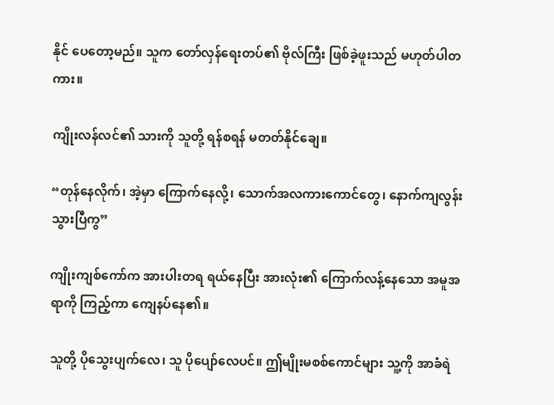နိုင် ပေတော့မည်။ သူက တော်လှန်ရေးတပ်၏ ဗိုလ်ကြီး ဖြစ်ခဲ့ဖူးသည် မဟုတ်ပါတကား။

ကျိုးလန်လင်၏ သားကို သူတို့ ရန်စရန် မတတ်နိုင်ချေ။

“တုန်နေလိုက်၊ အဲ့မှာ ကြောက်နေလို့၊ သောက်အလကားကောင်တွေ၊ နောက်ကျလွန်းသွားပြီကွ”

ကျိုးကျစ်ကော်က အားပါးတရ ရယ်နေပြီး အားလုံး၏ ကြောက်လန့်နေသော အမူအရာကို ကြည့်ကာ ကျေနပ်နေ၏။

သူတို့ ပိုသွေးပျက်လေ၊ သူ ပိုပျော်လေပင်။ ဤမျိုးမစစ်ကောင်များ သူ့ကို အာခံရဲ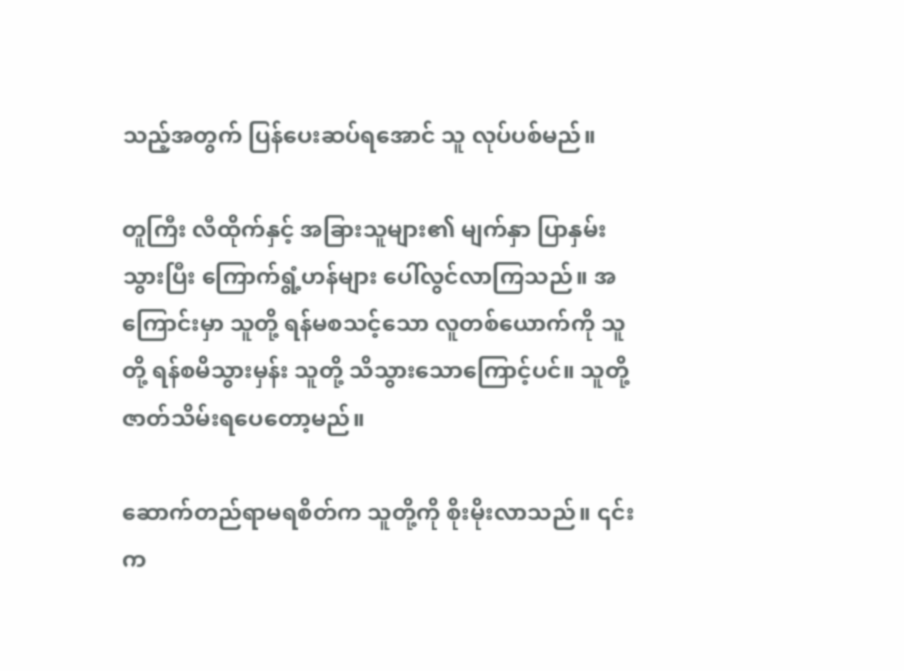သည့်အတွက် ပြန်ပေးဆပ်ရအောင် သူ လုပ်ပစ်မည်။

တူကြီး လီထိုက်နှင့် အခြားသူများ၏ မျက်နှာ ပြာနှမ်းသွားပြီး ကြောက်ရွံ့ဟန်များ ပေါ်လွင်လာကြသည်။ အကြောင်းမှာ သူတို့ ရန်မစသင့်သော လူတစ်ယောက်ကို သူတို့ ရန်စမိသွားမှန်း သူတို့ သိသွားသောကြောင့်ပင်။ သူတို့ ဇာတ်သိမ်းရပေတော့မည်။

ဆောက်တည်ရာမရစိတ်က သူတို့ကို စိုးမိုးလာသည်။ ၎င်းက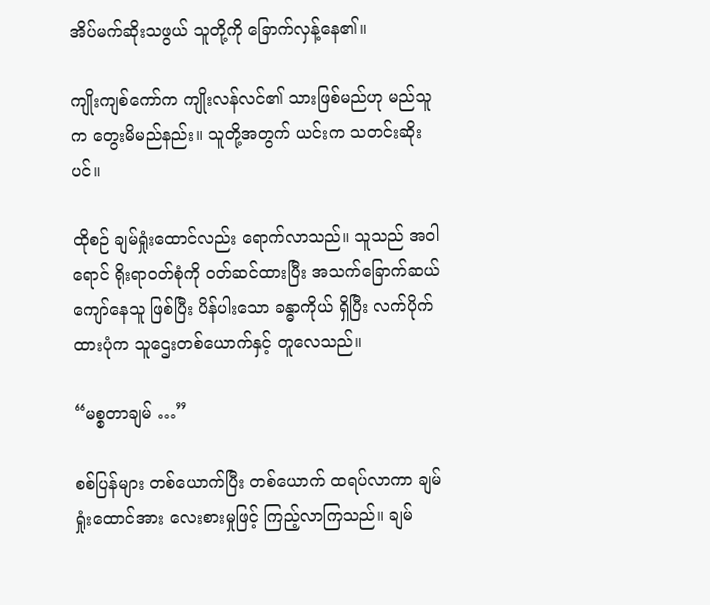အိပ်မက်ဆိုးသဖွယ် သူတို့ကို ခြောက်လှန့်နေ၏။

ကျိုးကျစ်ကော်က ကျိုးလန်လင်၏ သားဖြစ်မည်ဟု မည်သူက တွေးမိမည်နည်း။ သူတို့အတွက် ယင်းက သတင်းဆိုးပင်။

ထိုစဉ် ချမ်ရှုံးထောင်လည်း ရောက်လာသည်။ သူသည် အဝါရောင် ရိုးရာဝတ်စုံကို ဝတ်ဆင်ထားပြီး အသက်ခြောက်ဆယ်ကျော်နေသူ ဖြစ်ပြီး ပိန်ပါးသော ခန္ဓာကိုယ် ရှိပြီး လက်ပိုက်ထားပုံက သူဌေးတစ်ယောက်နှင့် တူလေသည်။

“မစ္စတာချမ် …”

စစ်ပြန်များ တစ်ယောက်ပြီး တစ်ယောက် ထရပ်လာကာ ချမ်ရှုံးထောင်အား လေးစားမှုဖြင့် ကြည့်လာကြသည်။ ချမ်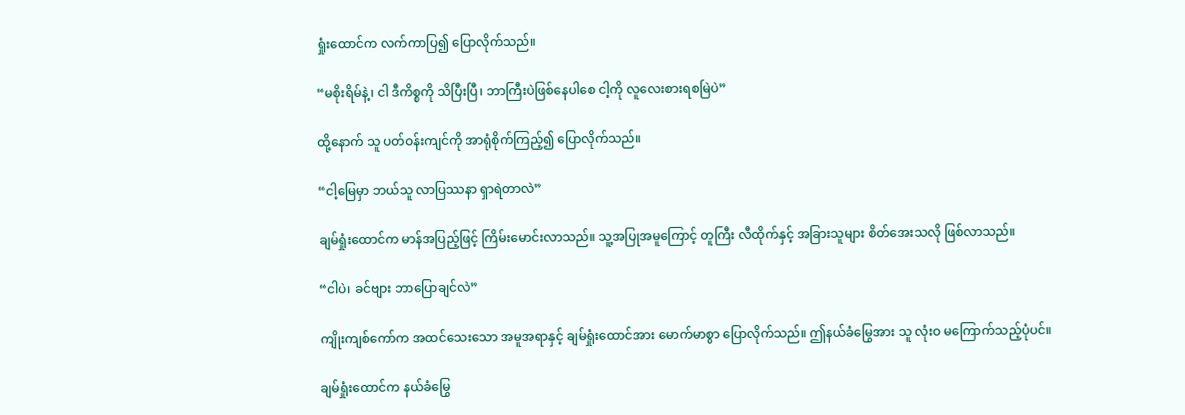ရှုံးထောင်က လက်ကာပြ၍ ပြောလိုက်သည်။

“မစိုးရိမ်နဲ့၊ ငါ ဒီကိစ္စကို သိပြီးပြီ၊ ဘာကြီးပဲဖြစ်နေပါစေ ငါ့ကို လူလေးစားရစမြဲပဲ”

ထို့နောက် သူ ပတ်ဝန်းကျင်ကို အာရုံစိုက်ကြည့်၍ ပြောလိုက်သည်။

“ငါ့မြေမှာ ဘယ်သူ လာပြဿနာ ရှာရဲတာလဲ”

ချမ်ရှုံးထောင်က မာန်အပြည့်ဖြင့် ကြိမ်းမောင်းလာသည်။ သူ့အပြုအမူကြောင့် တူကြီး လီထိုက်နှင့် အခြားသူများ စိတ်အေးသလို ဖြစ်လာသည်။

“ငါပဲ၊ ခင်ဗျား ဘာပြောချင်လဲ”

ကျိုးကျစ်ကော်က အထင်သေးသော အမူအရာနှင့် ချမ်ရှုံးထောင်အား မောက်မာစွာ ပြောလိုက်သည်။ ဤနယ်ခံမြွေအား သူ လုံးဝ မကြောက်သည့်ပုံပင်။

ချမ်ရှုံးထောင်က နယ်ခံမြွေ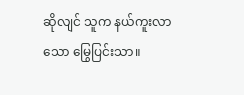ဆိုလျင် သူက နယ်ကူးလာသော မြွေပြင်းသာ။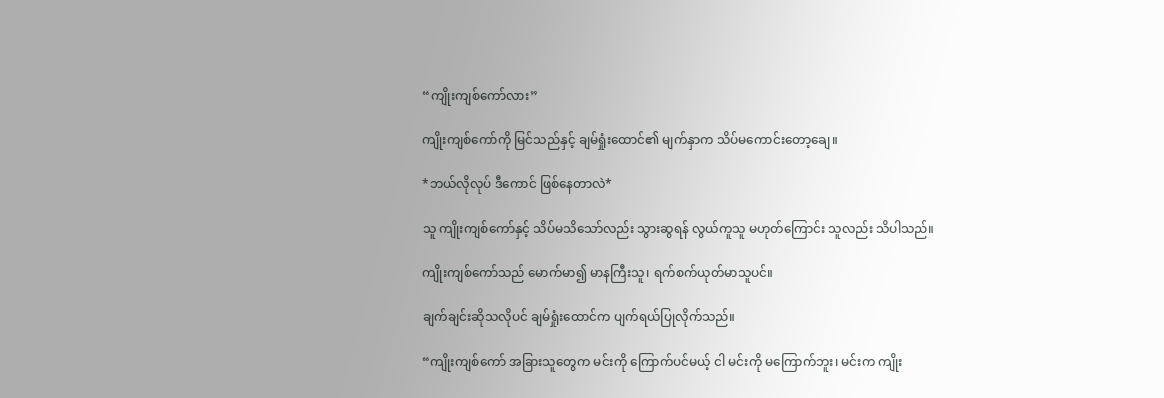“ကျိုးကျစ်ကော်လား”

ကျိုးကျစ်ကော်ကို မြင်သည်နှင့် ချမ်ရှုံးထောင်၏ မျက်နှာက သိပ်မကောင်းတော့ချေ။

*ဘယ်လိုလုပ် ဒီကောင် ဖြစ်နေတာလဲ*

သူ ကျိုးကျစ်ကော်နှင့် သိပ်မသိသော်လည်း သွားဆွရန် လွယ်ကူသူ မဟုတ်ကြောင်း သူလည်း သိပါသည်။

ကျိုးကျစ်ကော်သည် မောက်မာ၍ မာနကြီးသူ၊ ရက်စက်ယုတ်မာသူပင်။

ချက်ချင်းဆိုသလိုပင် ချမ်ရှုံးထောင်က ပျက်ရယ်ပြုလိုက်သည်။

“ကျိုးကျစ်ကော် အခြားသူတွေက မင်းကို ကြောက်ပင်မယ့် ငါ မင်းကို မကြောက်ဘူး၊ မင်းက ကျိုး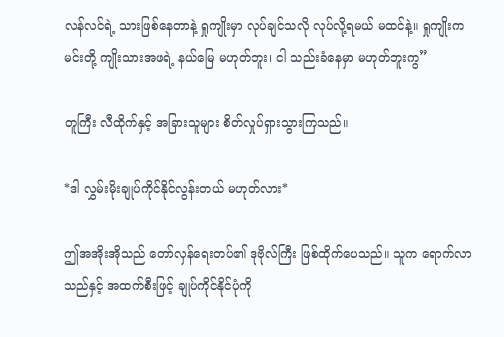လန်လင်ရဲ့ သားဖြစ်နေတာနဲ့ ရှုကျိုးမှာ လုပ်ချင်သလို လုပ်လို့ရမယ် မထင်နဲ့။ ရှုကျိုးက မင်းတို့ ကျိုးသားအဖရဲ့ နယ်မြေ မဟုတ်ဘူး၊ ငါ သည်းခံနေမှာ မဟုတ်ဘူးကွ”

တူကြီး လီထိုက်နှင့် အခြားသူများ စိတ်လှုပ်ရှားသွားကြသည်။

*ဒါ လွှမ်းမိုးချုပ်ကိုင်နိုင်လွန်းတယ် မဟုတ်လား*

ဤအအိုးအိုသည် တော်လှန်ရေးတပ်၏ ဒုဗိုလ်ကြီး ဖြစ်ထိုက်ပေသည်။ သူက ရောက်လာသည်နှင့် အထက်စီးဖြင့် ချုပ်ကိုင်နိုင်ပုံကို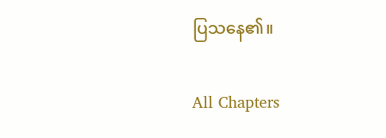ပြသနေ၏။

All Chapters